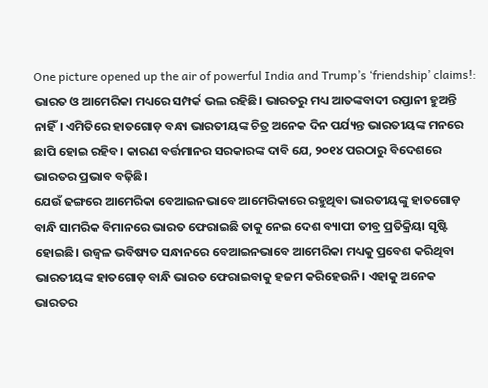One picture opened up the air of powerful India and Trump’s ‘friendship’ claims!: ଭାରତ ଓ ଆମେରିକା ମଧ୍ୟରେ ସମ୍ପର୍କ ଭଲ ରହିଛି। ଭାରତରୁ ମଧ୍ୟ ଆତଙ୍କବାଦୀ ରପ୍ତାନୀ ହୁଅନ୍ତି ନାହିଁ। ଏମିତିରେ ହାତଗୋଡ଼ ବନ୍ଧା ଭାରତୀୟଙ୍କ ଚିତ୍ର ଅନେକ ଦିନ ପର୍ଯ୍ୟନ୍ତ ଭାରତୀୟଙ୍କ ମନରେ ଛାପି ହୋଇ ରହିବ। କାରଣ ବର୍ତ୍ତମାନର ସରକାରଙ୍କ ଦାବି ଯେ, ୨୦୧୪ ପରଠାରୁ ବିଦେଶରେ ଭାରତର ପ୍ରଭାବ ବଢ଼ିଛି।
ଯେଉଁ ଢଙ୍ଗରେ ଆମେରିକା ବେଆଇନଭାବେ ଆମେରିକାରେ ରହୁଥିବା ଭାରତୀୟଙ୍କୁ ହାତଗୋଡ଼ ବାନ୍ଧି ସାମରିକ ବିମାନରେ ଭାରତ ଫେରାଇଛି ତାକୁ ନେଇ ଦେଶ ବ୍ୟାପୀ ତୀବ୍ର ପ୍ରତିକ୍ରିୟା ସୃଷ୍ଟି ହୋଇଛି। ଉଜ୍ୱଳ ଭବିଷ୍ୟତ ସନ୍ଧାନରେ ବେଆଇନଭାବେ ଆମେରିକା ମଧ୍ୟକୁ ପ୍ରବେଶ କରିଥିବା ଭାରତୀୟଙ୍କ ହାତଗୋଡ଼ ବାନ୍ଧି ଭାରତ ଫେରାଇବାକୁ ହଜମ କରିହେଉନି। ଏହାକୁ ଅନେକ ଭାରତର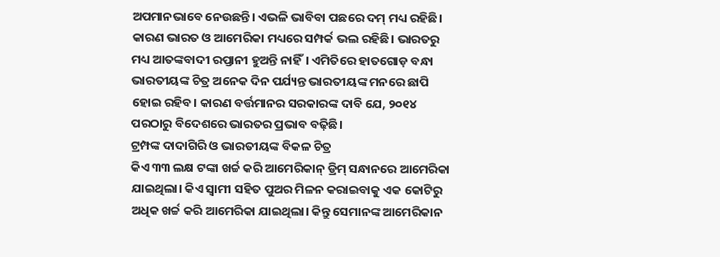ଅପମାନଭାବେ ନେଉଛନ୍ତି। ଏଭଳି ଭାବିବା ପଛରେ ଦମ୍ ମଧ୍ୟ ରହିଛି। କାରଣ ଭାରତ ଓ ଆମେରିକା ମଧ୍ୟରେ ସମ୍ପର୍କ ଭଲ ରହିଛି। ଭାରତରୁ ମଧ୍ୟ ଆତଙ୍କବାଦୀ ରପ୍ତାନୀ ହୁଅନ୍ତି ନାହିଁ। ଏମିତିରେ ହାତଗୋଡ଼ ବନ୍ଧା ଭାରତୀୟଙ୍କ ଚିତ୍ର ଅନେକ ଦିନ ପର୍ଯ୍ୟନ୍ତ ଭାରତୀୟଙ୍କ ମନରେ ଛାପି ହୋଇ ରହିବ। କାରଣ ବର୍ତ୍ତମାନର ସରକାରଙ୍କ ଦାବି ଯେ, ୨୦୧୪ ପରଠାରୁ ବିଦେଶରେ ଭାରତର ପ୍ରଭାବ ବଢ଼ିଛି।
ଟ୍ରମ୍ପଙ୍କ ଦାଦାଗିରି ଓ ଭାରତୀୟଙ୍କ ବିକଳ ଚିତ୍ର
କିଏ ୩୩ ଲକ୍ଷ ଟଙ୍କା ଖର୍ଚ୍ଚ କରି ଆମେରିକାନ୍ ଡ୍ରିମ୍ ସନ୍ଧାନରେ ଆମେରିକା ଯାଇଥିଲା। କିଏ ସ୍ୱାମୀ ସହିତ ପୁଅର ମିଳନ କରାଇବାକୁ ଏକ କୋଟିରୁ ଅଧିକ ଖର୍ଚ୍ଚ କରି ଆମେରିକା ଯାଇଥିଲା। କିନ୍ତୁ ସେମାନଙ୍କ ଆମେରିକାନ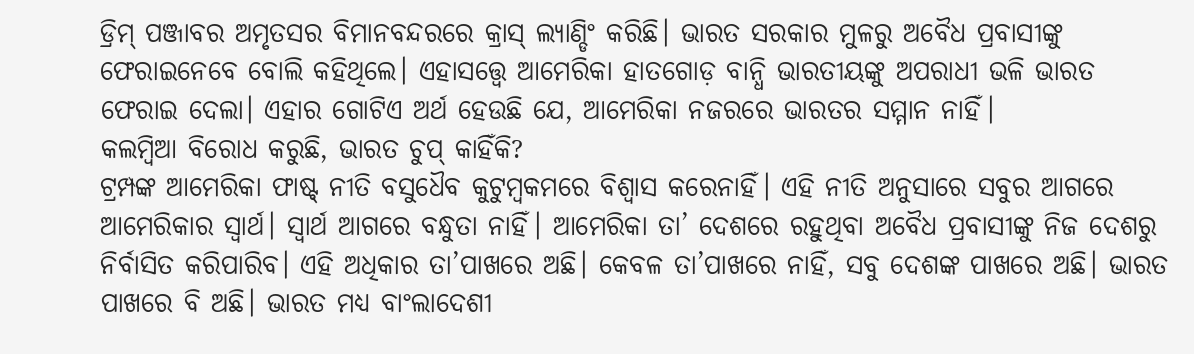ଡ୍ରିମ୍ ପଞ୍ଜାବର ଅମୃତସର ବିମାନବନ୍ଦରରେ କ୍ରାସ୍ ଲ୍ୟାଣ୍ଡିଂ କରିଛି। ଭାରତ ସରକାର ମୁଳରୁ ଅବୈଧ ପ୍ରବାସୀଙ୍କୁ ଫେରାଇନେବେ ବୋଲି କହିଥିଲେ। ଏହାସତ୍ତ୍ୱେ ଆମେରିକା ହାତଗୋଡ଼ ବାନ୍ଧି ଭାରତୀୟଙ୍କୁ ଅପରାଧୀ ଭଳି ଭାରତ ଫେରାଇ ଦେଲା। ଏହାର ଗୋଟିଏ ଅର୍ଥ ହେଉଛି ଯେ, ଆମେରିକା ନଜରରେ ଭାରତର ସମ୍ମାନ ନାହିଁ।
କଲମ୍ବିଆ ବିରୋଧ କରୁଛି, ଭାରତ ଚୁପ୍ କାହିଁକି?
ଟ୍ରମ୍ପଙ୍କ ଆମେରିକା ଫାଷ୍ଟ୍ ନୀତି ବସୁଧୈବ କୁଟୁମ୍ବକମରେ ବିଶ୍ୱାସ କରେନାହିଁ। ଏହି ନୀତି ଅନୁସାରେ ସବୁର ଆଗରେ ଆମେରିକାର ସ୍ୱାର୍ଥ। ସ୍ୱାର୍ଥ ଆଗରେ ବନ୍ଧୁତା ନାହିଁ। ଆମେରିକା ତା’ ଦେଶରେ ରହୁଥିବା ଅବୈଧ ପ୍ରବାସୀଙ୍କୁ ନିଜ ଦେଶରୁ ନିର୍ବାସିତ କରିପାରିବ। ଏହି ଅଧିକାର ତା’ପାଖରେ ଅଛି। କେବଳ ତା’ପାଖରେ ନାହିଁ, ସବୁ ଦେଶଙ୍କ ପାଖରେ ଅଛି। ଭାରତ ପାଖରେ ବି ଅଛି। ଭାରତ ମଧ୍ୟ ବାଂଲାଦେଶୀ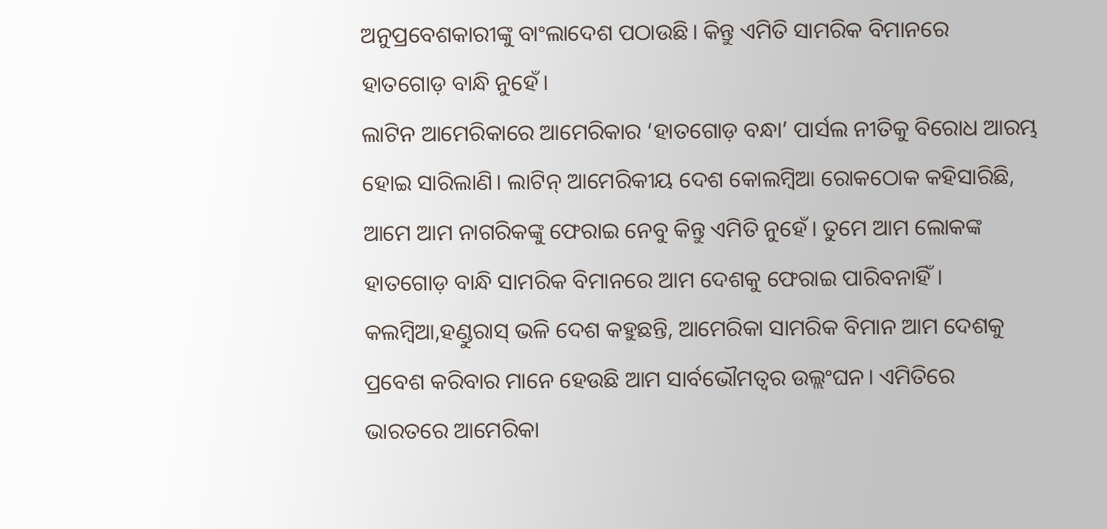ଅନୁପ୍ରବେଶକାରୀଙ୍କୁ ବାଂଲାଦେଶ ପଠାଉଛି। କିନ୍ତୁ ଏମିତି ସାମରିକ ବିମାନରେ ହାତଗୋଡ଼ ବାନ୍ଧି ନୁହେଁ।
ଲାଟିନ ଆମେରିକାରେ ଆମେରିକାର ‘ହାତଗୋଡ଼ ବନ୍ଧା’ ପାର୍ସଲ ନୀତିକୁ ବିରୋଧ ଆରମ୍ଭ ହୋଇ ସାରିଲାଣି। ଲାଟିନ୍ ଆମେରିକୀୟ ଦେଶ କୋଲମ୍ବିଆ ରୋକଠୋକ କହିସାରିଛି, ଆମେ ଆମ ନାଗରିକଙ୍କୁ ଫେରାଇ ନେବୁ କିନ୍ତୁ ଏମିତି ନୁହେଁ। ତୁମେ ଆମ ଲୋକଙ୍କ ହାତଗୋଡ଼ ବାନ୍ଧି ସାମରିକ ବିମାନରେ ଆମ ଦେଶକୁ ଫେରାଇ ପାରିବନାହିଁ। କଲମ୍ବିଆ,ହଣ୍ଡୁରାସ୍ ଭଳି ଦେଶ କହୁଛନ୍ତି, ଆମେରିକା ସାମରିକ ବିମାନ ଆମ ଦେଶକୁ ପ୍ରବେଶ କରିବାର ମାନେ ହେଉଛି ଆମ ସାର୍ବଭୌମତ୍ୱର ଉଲ୍ଲଂଘନ। ଏମିତିରେ ଭାରତରେ ଆମେରିକା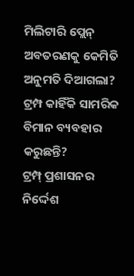ମିଲିଟାରି ପ୍ଲେନ୍ ଅବତରଣକୁ କେମିତି ଅନୁମତି ଦିଆଗଲା?
ଟ୍ରମ୍ପ କାହିଁକି ସାମରିକ ବିମାନ ବ୍ୟବହାର କରୁଛନ୍ତି?
ଟ୍ରମ୍ପ୍ ପ୍ରଶାସନର ନିର୍ଦ୍ଦେଶ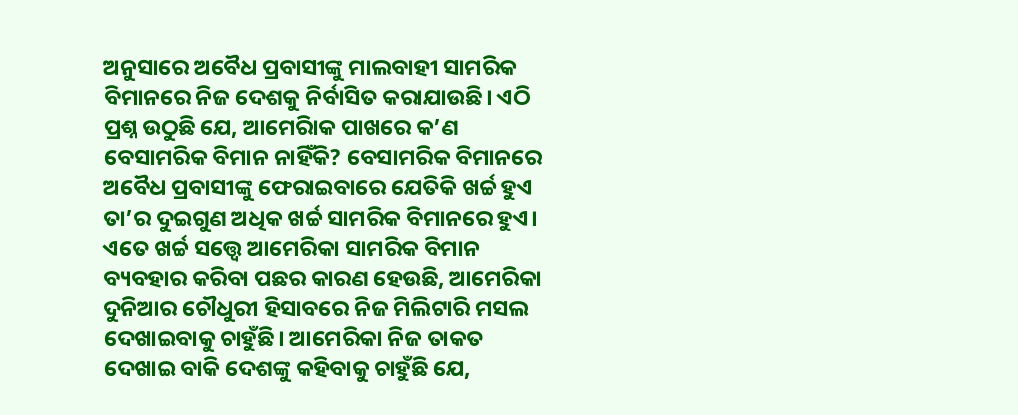ଅନୁସାରେ ଅବୈଧ ପ୍ରବାସୀଙ୍କୁ ମାଲବାହୀ ସାମରିକ ବିମାନରେ ନିଜ ଦେଶକୁ ନିର୍ବାସିତ କରାଯାଉଛି। ଏଠି ପ୍ରଶ୍ନ ଉଠୁଛି ଯେ, ଆମେରିାକ ପାଖରେ କ’ଣ ବେସାମରିକ ବିମାନ ନାହିଁକି? ବେସାମରିକ ବିମାନରେ ଅବୈଧ ପ୍ରବାସୀଙ୍କୁ ଫେରାଇବାରେ ଯେତିକି ଖର୍ଚ୍ଚ ହୁଏ ତା’ର ଦୁଇଗୁଣ ଅଧିକ ଖର୍ଚ୍ଚ ସାମରିକ ବିମାନରେ ହୁଏ। ଏତେ ଖର୍ଚ୍ଚ ସତ୍ତ୍ୱେ ଆମେରିକା ସାମରିକ ବିମାନ ବ୍ୟବହାର କରିବା ପଛର କାରଣ ହେଉଛି, ଆମେରିକା ଦୁନିଆର ଚୌଧୁରୀ ହିସାବରେ ନିଜ ମିଲିଟାରି ମସଲ ଦେଖାଇବାକୁ ଚାହୁଁଛି। ଆମେରିକା ନିଜ ତାକତ ଦେଖାଇ ବାକି ଦେଶଙ୍କୁ କହିବାକୁ ଚାହୁଁଛି ଯେ,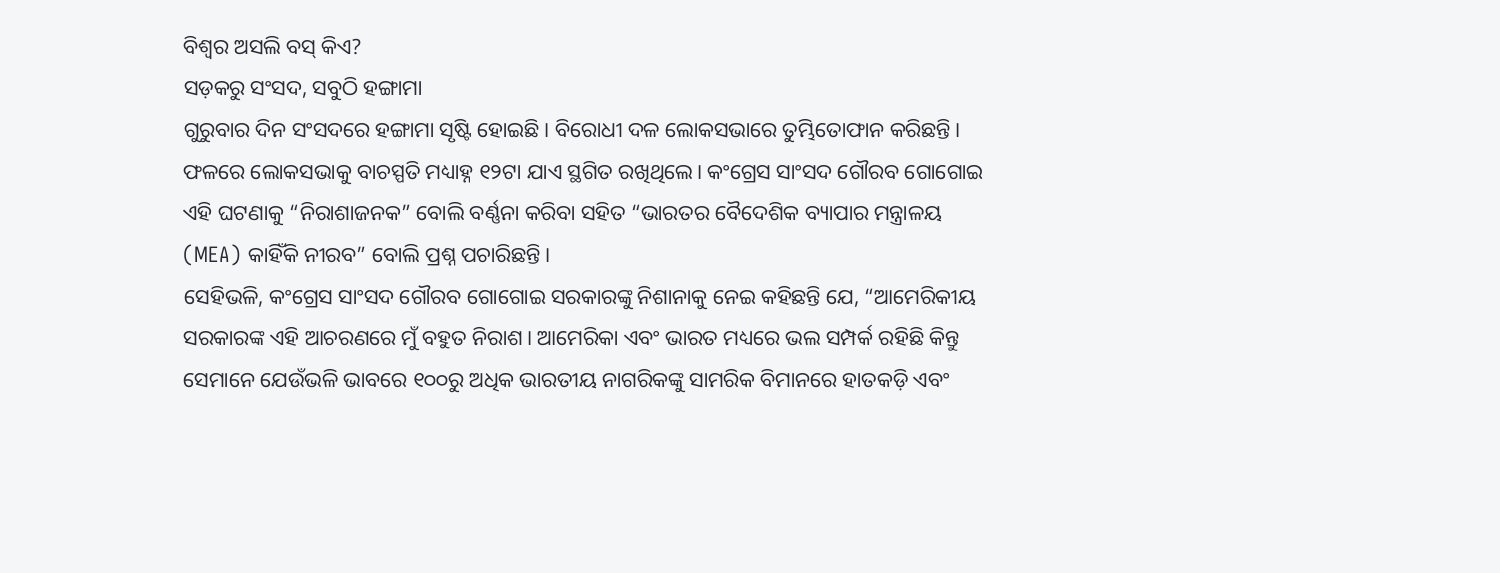ବିଶ୍ୱର ଅସଲି ବସ୍ କିଏ?
ସଡ଼କରୁ ସଂସଦ, ସବୁଠି ହଙ୍ଗାମା
ଗୁରୁବାର ଦିନ ସଂସଦରେ ହଙ୍ଗାମା ସୃଷ୍ଟି ହୋଇଛି। ବିରୋଧୀ ଦଳ ଲୋକସଭାରେ ତୁମ୍ଭିତୋଫାନ କରିଛନ୍ତି। ଫଳରେ ଲୋକସଭାକୁ ବାଚସ୍ପତି ମଧ୍ୟାହ୍ନ ୧୨ଟା ଯାଏ ସ୍ଥଗିତ ରଖିଥିଲେ। କଂଗ୍ରେସ ସାଂସଦ ଗୌରବ ଗୋଗୋଇ ଏହି ଘଟଣାକୁ “ନିରାଶାଜନକ” ବୋଲି ବର୍ଣ୍ଣନା କରିବା ସହିତ “ଭାରତର ବୈଦେଶିକ ବ୍ୟାପାର ମନ୍ତ୍ରାଳୟ (MEA) କାହିଁକି ନୀରବ” ବୋଲି ପ୍ରଶ୍ନ ପଚାରିଛନ୍ତି।
ସେହିଭଳି, କଂଗ୍ରେସ ସାଂସଦ ଗୌରବ ଗୋଗୋଇ ସରକାରଙ୍କୁ ନିଶାନାକୁ ନେଇ କହିଛନ୍ତି ଯେ, “ଆମେରିକୀୟ ସରକାରଙ୍କ ଏହି ଆଚରଣରେ ମୁଁ ବହୁତ ନିରାଶ। ଆମେରିକା ଏବଂ ଭାରତ ମଧ୍ୟରେ ଭଲ ସମ୍ପର୍କ ରହିଛି କିନ୍ତୁ ସେମାନେ ଯେଉଁଭଳି ଭାବରେ ୧୦୦ରୁ ଅଧିକ ଭାରତୀୟ ନାଗରିକଙ୍କୁ ସାମରିକ ବିମାନରେ ହାତକଡ଼ି ଏବଂ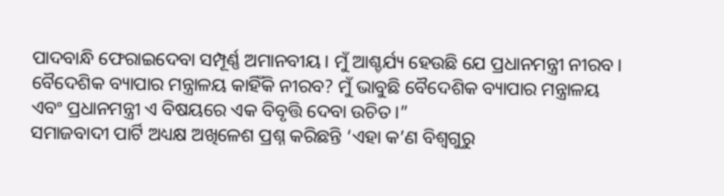ପାଦବାନ୍ଧି ଫେରାଇଦେବା ସମ୍ପୂର୍ଣ୍ଣ ଅମାନବୀୟ। ମୁଁ ଆଶ୍ଚର୍ଯ୍ୟ ହେଉଛି ଯେ ପ୍ରଧାନମନ୍ତ୍ରୀ ନୀରବ। ବୈଦେଶିକ ବ୍ୟାପାର ମନ୍ତ୍ରାଳୟ କାହିଁକି ନୀରବ? ମୁଁ ଭାବୁଛି ବୈଦେଶିକ ବ୍ୟାପାର ମନ୍ତ୍ରାଳୟ ଏବଂ ପ୍ରଧାନମନ୍ତ୍ରୀ ଏ ବିଷୟରେ ଏକ ବିବୃତ୍ତି ଦେବା ଉଚିତ।”
ସମାଜବାଦୀ ପାର୍ଟି ଅଧ୍ୟକ୍ଷ ଅଖିଳେଶ ପ୍ରଶ୍ନ କରିଛନ୍ତି ‘ଏହା କ’ଣ ବିଶ୍ୱଗୁରୁ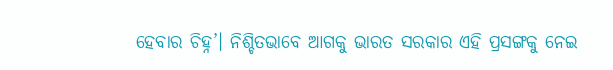ହେବାର ଚିହ୍ନ’। ନିଶ୍ଚିତଭାବେ ଆଗକୁ ଭାରତ ସରକାର ଏହି ପ୍ରସଙ୍ଗକୁ ନେଇ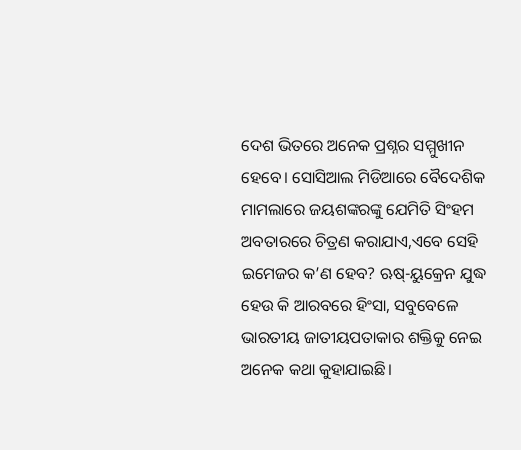ଦେଶ ଭିତରେ ଅନେକ ପ୍ରଶ୍ନର ସମ୍ମୁଖୀନ ହେବେ। ସୋସିଆଲ ମିଡିଆରେ ବୈଦେଶିକ ମାମଲାରେ ଜୟଶଙ୍କରଙ୍କୁ ଯେମିତି ସିଂହମ ଅବତାରରେ ଚିତ୍ରଣ କରାଯାଏ,ଏବେ ସେହି ଇମେଜର କ’ଣ ହେବ? ଋଷ୍-ୟୁକ୍ରେନ ଯୁଦ୍ଧ ହେଉ କି ଆରବରେ ହିଂସା, ସବୁବେଳେ ଭାରତୀୟ ଜାତୀୟପତାକାର ଶକ୍ତିକୁ ନେଇ ଅନେକ କଥା କୁହାଯାଇଛି।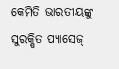କେମିତି ଭାରତୀୟଙ୍କୁ ସୁରକ୍ଷିତ ପ୍ୟାସେଜ୍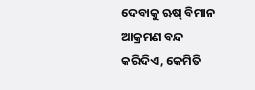ଦେବାକୁ ଋଷ୍ ବିମାନ ଆକ୍ରମଣ ବନ୍ଦ କରିଦିଏ, କେମିତି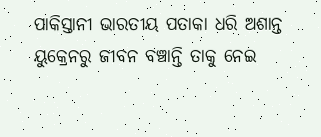ପାକିସ୍ତାନୀ ଭାରତୀୟ ପତାକା ଧରି ଅଶାନ୍ତ ୟୁକ୍ରେନରୁ ଜୀବନ ବଞ୍ଚାନ୍ତି ତାକୁ ନେଇ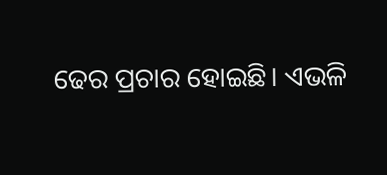ଢେର ପ୍ରଚାର ହୋଇଛି। ଏଭଳି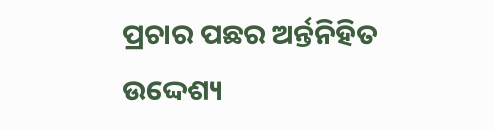ପ୍ରଚାର ପଛର ଅର୍ନ୍ତନିହିତ ଉଦ୍ଦେଶ୍ୟ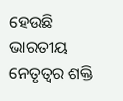ହେଉଛି ଭାରତୀୟ ନେତୃତ୍ୱର ଶକ୍ତି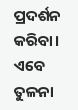ପ୍ରଦର୍ଶନ କରିବା। ଏବେ ତୁଳନା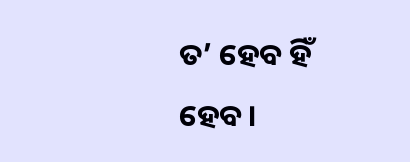ତ’ ହେବ ହିଁ ହେବ।